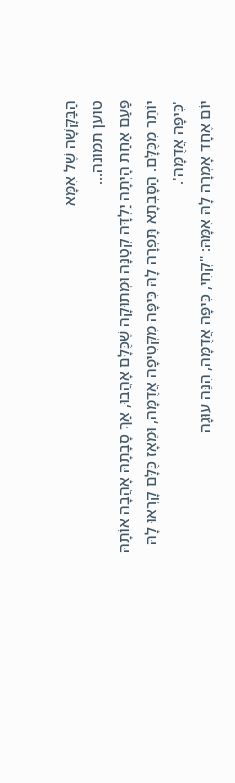הַבַּקָּשָׁה שֶׁל אִמָּא
טוען תמונה...
פַּעַם אַחַת הָיְתָה יַלְדָּה קְטַנָּה וּמְתוּקָה שֶׁכֻּלָּם אָהֲבוּ, אַךְ סָבָתָהּ אָהֲבָה אוֹתָהּ יוֹתֵר מִכֻּלָּם. הַסָּבְתָא תָּפְרָה לָהּ כִּיפָּה מִקְּטִיפָה אֲדֻמָּה, וּמֵאָז כֻּלָּם קָרְאוּ לָהּ 'כִּיפָּה אֲדֻמָּה'.
יוֹם אֶחָד אָמְרָה לָהּ אִמָּהּ: "קְחִי, כִּיפָּה אֲדֻמָּה, הִנֵּה עוּגָה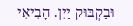וּבַקְבּוּק יַיִן. הָבִיאִי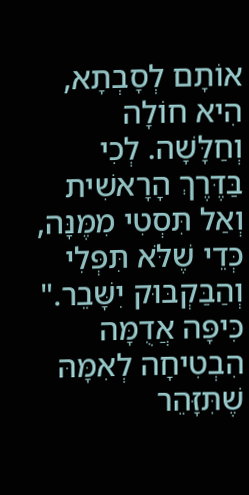אוֹתָם לְסָבְתָא, הִיא חוֹלָה וְחַלָּשָׁה. לְכִי בַּדֶּרֶךְ הָרָאשִׁית וְאַל תִּסְטִי מִמֶּנָּה, כְּדֵי שֶׁלֹּא תִּפְּלִי וְהַבַּקְבּוּק יִשָּׁבֵר."
כִּיפָּה אֲדֻמָּה הִבְטִיחָה לְאִמָּהּ שֶׁתִּזָּהֵר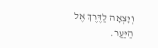וְיָצְאָה לַדֶּרֶךְ אֶל הַיַּעַר.